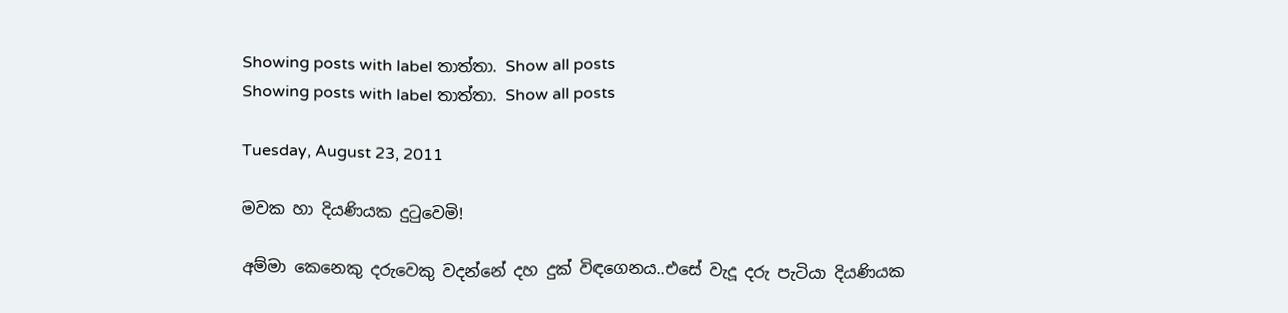Showing posts with label තාත්තා. Show all posts
Showing posts with label තාත්තා. Show all posts

Tuesday, August 23, 2011

මවක හා දියණියක දු‍ටුවෙමි!

අම්මා කෙනෙකු දරුවෙකු වදන්නේ දහ දුක් විඳගෙනය..එසේ වැදූ දරු පැටියා දියණියක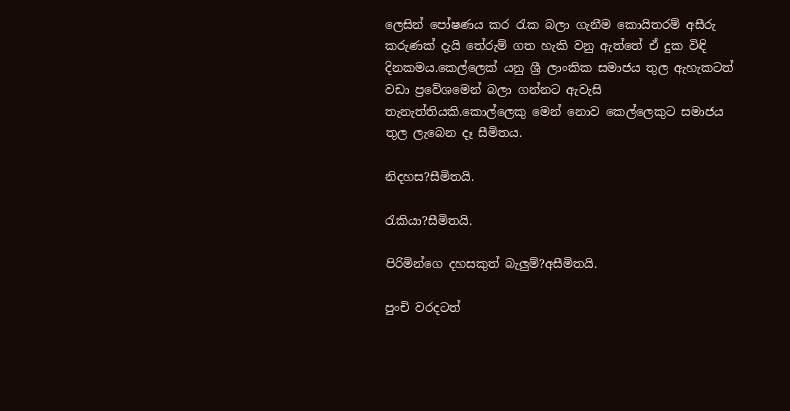ලෙසින් පෝෂණය කර ‍රැක බලා ගැනීම කොයිතරම් අසීරු කරුණක් දැයි තේරුම් ගත හැකි වනු ඇත්තේ ඒ දුක විඳි දිනකමය.කෙල්ලෙක් යනු ශ්‍රී ලාංකික සමාජය තුල ඇහැකටත් වඩා ප්‍රවේශමෙන් බලා ගන්නට ඇවැසි තැනැත්තියකි.කොල්ලෙකු මෙන් නොව කෙල්ලෙකුට සමාජය තුල ලැබෙන දෑ සීමිතය.

නිදහස?සීමිතයි.

රැකියා?සීමිතයි.

පිරිමින්ගෙ දහසකුත් බැලුම්?අසීමිතයි.

පුංචි වරදටත්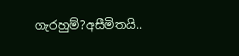ගැරහුම්?අසීමිතයි..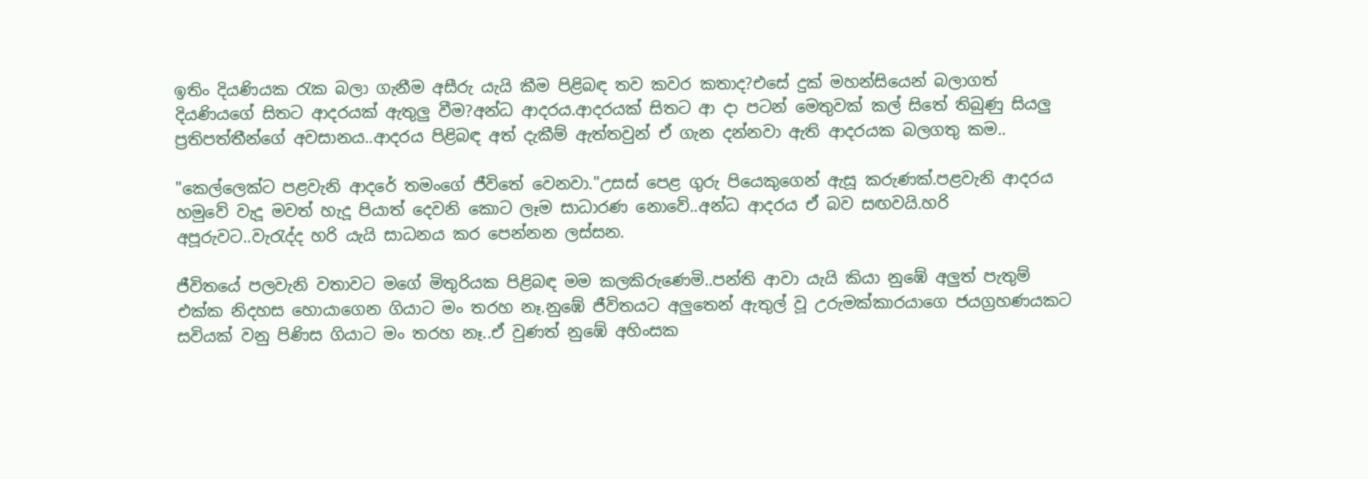ඉතිං දියණියක ‍රැක බලා ගැනීම අසීරු යැයි කීම පිළිබඳ තව කවර කතාද?එසේ දුක් මහන්සියෙන් බලාගත් දියණියගේ සිතට ආදරයක් ඇතුලු වීම?අන්ධ ආදරය.ආදරයක් සිතට ආ දා පටන් මෙතුවක් කල් සිතේ තිබුණු සියලු ප්‍රතිපත්තීන්ගේ අවසානය..ආදරය පිළිබඳ අත් දැකීම් ඇත්තවුන් ඒ ගැන දන්නවා ඇති ආදරයක බලගතු කම..

"කෙල්ලෙක්ට පළවැනි ආදරේ තමංගේ ජීවිතේ වෙනවා."උසස් පෙළ ගුරු පියෙකුගෙන් ඇසූ කරුණක්.පළවැනි ආදරය හමුවේ වැදූ මවත් හැදූ පියාත් දෙවනි කොට ලෑම සාධාරණ නොවේ..අන්ධ ආදරය ඒ බව සඟවයි.හරි අපූරුවට..වැ‍රැද්ද හරි යැයි සාධනය කර පෙන්නන ලස්සන.

ජීවිතයේ පලවැනි වතාවට මගේ මිතුරියක පිළිබඳ මම කලකිරුණෙමි..පන්ති ආවා යැයි කියා නුඹේ අලුත් පැතුම් එක්ක නිදහස හොයාගෙන ගියාට මං තරහ නෑ.නුඹේ ජීවිතයට අලුතෙන් ඇතුල් වූ උරුමක්කාරයාගෙ ජයග්‍රහණයකට සවියක් වනු පිණිස ගියාට මං තරහ නෑ..ඒ වුණත් නුඹේ අහිංසක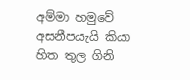අම්මා හමුවේ අසනීපයැයි කියා හිත තුල ගිනි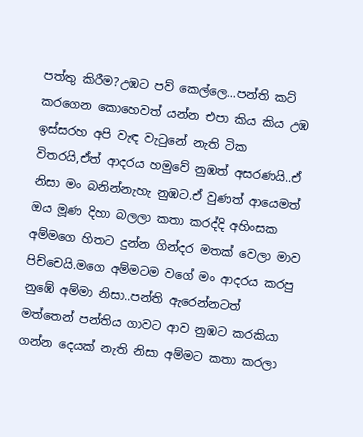පත්තු කිරීම?උඹට පව් කෙල්ලෙ...පන්ති කට් කරගෙන කොහෙවත් යන්න එපා කිය කිය උඹ ඉස්සරහ අපි වැඳ වැ‍ටුනේ නැති ටික විතරයි,ඒත් ආදරය හමුවේ නුඹත් අසරණයි..ඒ නිසා මං බනින්නැහැ නුඹට.ඒ වුණත් ආයෙමත් ඔය මූණ දිහා බලලා කතා කරද්දි අහිංසක අම්මගෙ හිතට දුන්න ගින්දර මතක් වෙලා මාව පිච්චෙයි.මගෙ අම්මටම වගේ මං ආදරය කරපු නුඹේ අම්මා නිසා..පන්ති ඇරෙන්නටත් මත්තෙන් පන්තිය ගාවට ආව නුඹට කරකියා ගන්න දෙයක් නැති නිසා අම්මට කතා කරලා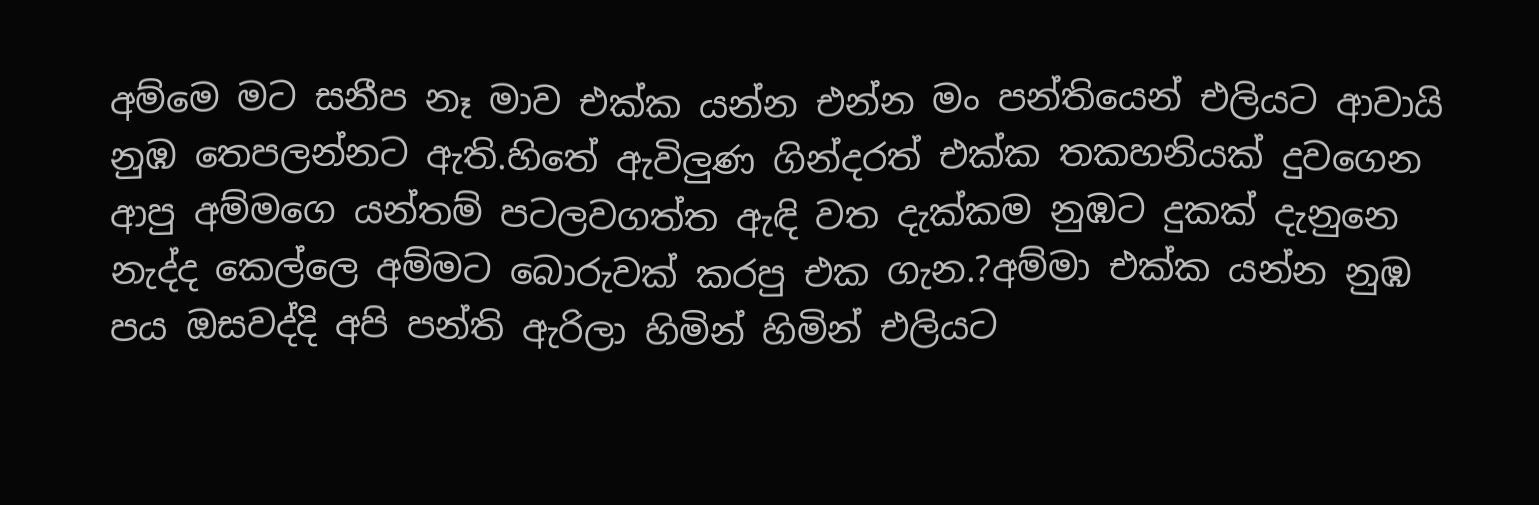අම්මෙ මට සනීප නෑ මාව එක්ක යන්න එන්න මං පන්තියෙන් එලියට ආවායි නුඹ තෙපලන්නට ඇති.හිතේ ඇවිලුණ ගින්දරත් එක්ක තකහනියක් දුවගෙන ආපු අම්මගෙ යන්තම් පටලවගත්ත ඇඳි වත දැක්කම නුඹට දුකක් දැනුනෙ නැද්ද කෙල්ලෙ අම්මට බොරුවක් කරපු එක ගැන.?අම්මා එක්ක යන්න නුඹ පය ඔසවද්දි අපි පන්ති ඇරිලා හිමින් හිමින් එලියට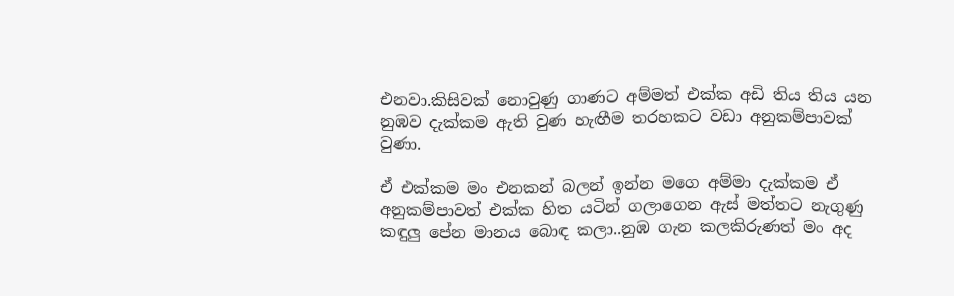එනවා.කිසිවක් නොවුණු ගාණට අම්මත් එක්ක අඩි තිය තිය යන නුඹව දැක්කම ඇති වුණ හැඟීම තරහකට වඩා අනුකම්පාවක් වුණා.

ඒ එක්කම මං එනකන් බලන් ඉන්න මගෙ අම්මා දැක්කම ඒ අනුකම්පාවත් එක්ක හිත යටින් ගලාගෙන ඇස් මත්තට නැගුණු කඳුලු පේන මානය බොඳ කලා..නුඹ ගැන කලකිරුණත් මං අද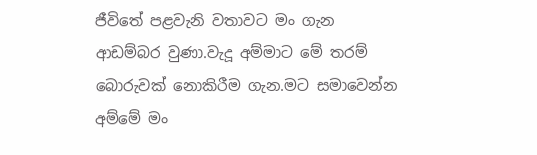ජීවිතේ පළවැනි වතාවට මං ගැන ආඩම්බර වුණා.වැදූ අම්මාට මේ තරම් බොරුවක් නොකිරීම ගැන.මට සමාවෙන්න අම්මේ මං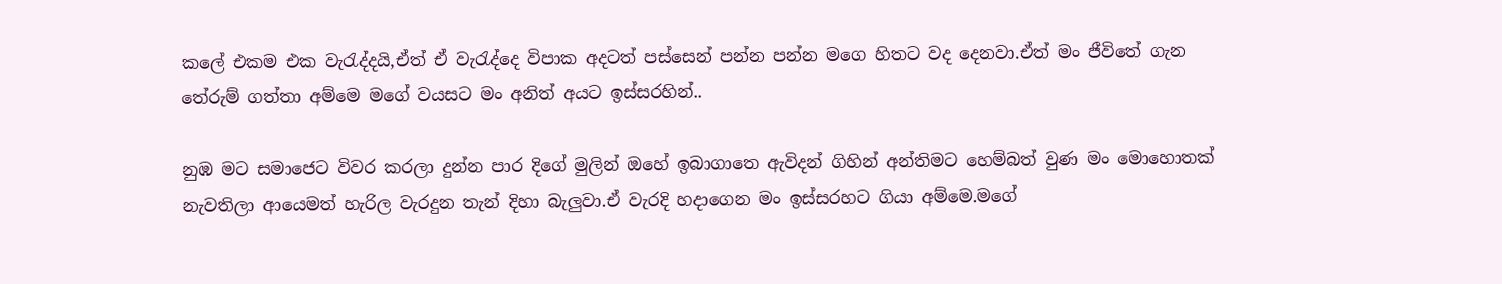කලේ එකම එක වැ‍රැද්දයි,ඒත් ඒ වැ‍රැද්දෙ විපාක අදටත් පස්සෙන් පන්න පන්න මගෙ හිතට වද දෙනවා.ඒත් මං ජීවිතේ ගැන තේරුම් ගත්තා අම්මෙ මගේ වයසට මං අනිත් අයට ඉස්සරහින්..

නුඹ මට සමාජෙට විවර කරලා දුන්න පාර දිගේ මුලින් ඔහේ ඉබාගාතෙ ඇවිදන් ගිහින් අන්තිමට හෙම්බත් වුණ මං මොහොතක් නැවතිලා ආයෙමත් හැරිල වැරදුන තැන් දිහා බැලුවා.ඒ වැරදි හදාගෙන මං ඉස්සරහට ගියා අම්මෙ.මගේ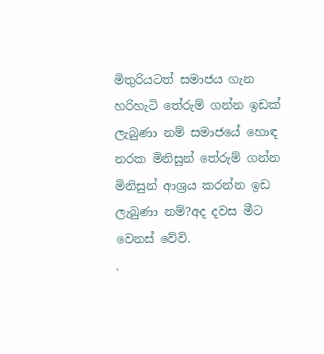මිතුරියටත් සමාජය ගැන හරිහැටි තේරුම් ගන්න ඉඩක් ලැබුණා නම් සමාජයේ හොඳ නරක මිනිසුන් තේරුම් ගන්න මිනිසුන් ආශ්‍රය කරන්න ඉඩ ලැබුණා නම්?අද දවස මීට වෙනස් වේවි.
.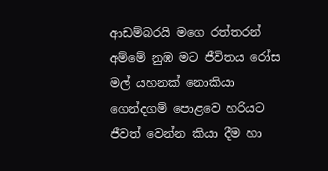ආඩම්බරයි මගෙ රත්තරන් අම්මේ නුඹ මට ජීවිතය රෝස මල් යහනක් නොකියා ගෙන්දගම් පොළවෙ හරියට ජීවත් වෙන්න කියා දීම හා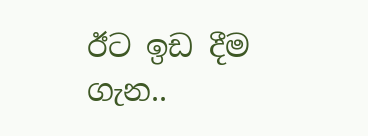ඊට ඉඩ දීම ගැන..